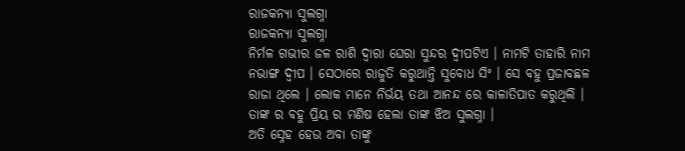ରାଜକନ୍ୟା ସୁଲଗ୍ନା
ରାଜକନ୍ୟା ସୁଲଗ୍ନା
ନିର୍ମଳ ଗଭୀର ଜଳ ରାଶି ଦ୍ୱାରା ଘେରା ସୁନ୍ଦର ଦ୍ବୀପଟିଏ । ନାମଟି ତାହାରି ନାମ ନଭାଙ୍ଗ ଦ୍ବୀପ । ସେଠାରେ ରାଜୁତି କରୁଥାନ୍ତି ସୁବୋଧ ସିଂ । ସେ ବହୁ ପ୍ରଜାବଛଳ ରାଜା ଥିଲେ । ଲୋକ ମାନେ ନିର୍ଭୟ ତଥା ଆନନ୍ଦ ରେ କାଳାତିପାତ କରୁଥିଲି । ତାଙ୍କ ର ବହୁ ପ୍ରିୟ ର ମଣିଷ ହେଲା ତାଙ୍କ ଝିଅ ସୁଲଗ୍ନା ।
ଅତି ସ୍ନେହ ହେଉ ଅବା ତାଙ୍କୁ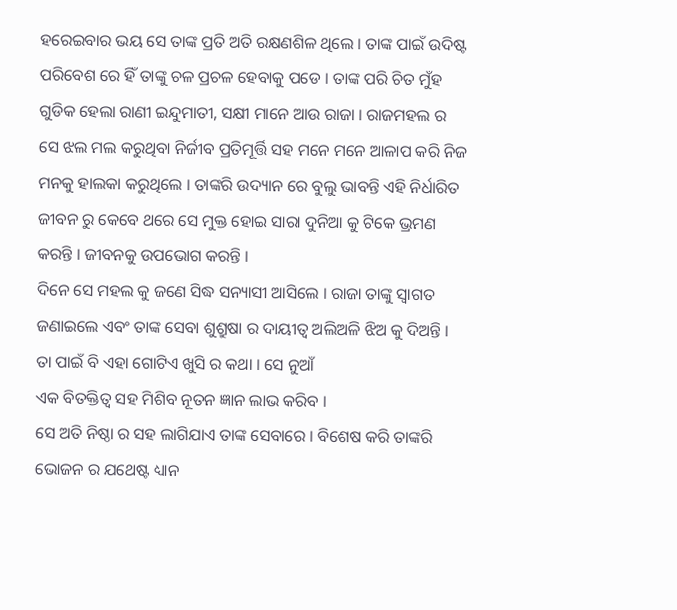ହରେଇବାର ଭୟ ସେ ତାଙ୍କ ପ୍ରତି ଅତି ରକ୍ଷଣଶିଳ ଥିଲେ । ତାଙ୍କ ପାଇଁ ଉଦିଷ୍ଟ ପରିବେଶ ରେ ହିଁ ତାଙ୍କୁ ଚଳ ପ୍ରଚଳ ହେବାକୁ ପଡେ । ତାଙ୍କ ପରି ଚିତ ମୁଁହ ଗୁଡିକ ହେଲା ରାଣୀ ଇନ୍ଦୁମାତୀ, ସକ୍ଷୀ ମାନେ ଆଉ ରାଜା । ରାଜମହଲ ର ସେ ଝଲ ମଲ କରୁଥିବା ନିର୍ଜୀବ ପ୍ରତିମୂର୍ତ୍ତି ସହ ମନେ ମନେ ଆଳାପ କରି ନିଜ ମନକୁ ହାଲକା କରୁଥିଲେ । ତାଙ୍କରି ଉଦ୍ୟାନ ରେ ବୁଲୁ ଭାବନ୍ତି ଏହି ନିର୍ଧାରିତ ଜୀବନ ରୁ କେବେ ଥରେ ସେ ମୁକ୍ତ ହୋଇ ସାରା ଦୁନିଆ କୁ ଟିକେ ଭ୍ରମଣ କରନ୍ତି । ଜୀବନକୁ ଉପଭୋଗ କରନ୍ତି ।
ଦିନେ ସେ ମହଲ କୁ ଜଣେ ସିଦ୍ଧ ସନ୍ୟାସୀ ଆସିଲେ । ରାଜା ତାଙ୍କୁ ସ୍ୱାଗତ ଜଣାଇଲେ ଏବଂ ତାଙ୍କ ସେବା ଶୁଶ୍ରୁଷା ର ଦାୟୀତ୍ୱ ଅଲିଅଳି ଝିଅ କୁ ଦିଅନ୍ତି ।
ତା ପାଇଁ ବି ଏହା ଗୋଟିଏ ଖୁସି ର କଥା । ସେ ନୁଆଁ
ଏକ ବିତକ୍ତିତ୍ୱ ସହ ମିଶିବ ନୂତନ ଜ୍ଞାନ ଲାଭ କରିବ ।
ସେ ଅତି ନିଷ୍ଠା ର ସହ ଲାଗିଯାଏ ତାଙ୍କ ସେବାରେ । ବିଶେଷ କରି ତାଙ୍କରି ଭୋଜନ ର ଯଥେଷ୍ଟ ଧ୍ୟାନ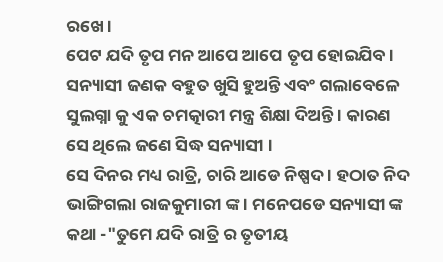ରଖେ ।
ପେଟ ଯଦି ତୃପ ମନ ଆପେ ଆପେ ତୃପ ହୋଇଯିବ ।
ସନ୍ୟାସୀ ଜଣକ ବହୁତ ଖୁସି ହୁଅନ୍ତି ଏବଂ ଗଲାବେଳେ ସୁଲଗ୍ନା କୁ ଏକ ଚମତ୍କାରୀ ମନ୍ତ୍ର ଶିକ୍ଷା ଦିଅନ୍ତି । କାରଣ ସେ ଥିଲେ ଜଣେ ସିଦ୍ଧ ସନ୍ୟାସୀ ।
ସେ ଦିନର ମଧ୍ୟ ରାତ୍ରି, ଚାରି ଆଡେ ନିଷ୍ପଦ । ହଠାତ ନିଦ ଭାଙ୍ଗିଗଲା ରାଜକୁମାରୀ ଙ୍କ । ମନେପଡେ ସନ୍ୟାସୀ ଙ୍କ କଥା -"ତୁମେ ଯଦି ରାତ୍ରି ର ତୃତୀୟ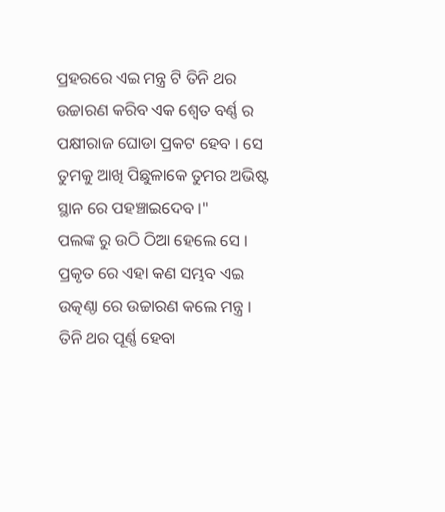ପ୍ରହରରେ ଏଇ ମନ୍ତ୍ର ଟି ତିନି ଥର ଉଚ୍ଚାରଣ କରିବ ଏକ ଶ୍ୱେତ ବର୍ଣ୍ଣ ର ପକ୍ଷୀରାଜ ଘୋଡା ପ୍ରକଟ ହେବ । ସେ ତୁମକୁ ଆଖି ପିଛୁଳାକେ ତୁମର ଅଭିଷ୍ଟ ସ୍ଥାନ ରେ ପହଞ୍ଚାଇଦେବ ।"
ପଲଙ୍କ ରୁ ଉଠି ଠିଆ ହେଲେ ସେ । ପ୍ରକୃତ ରେ ଏହା କଣ ସମ୍ଭବ ଏଇ ଉତ୍କଣ୍ଠା ରେ ଉଚ୍ଚାରଣ କଲେ ମନ୍ତ୍ର । ତିନି ଥର ପୂର୍ଣ୍ଣ ହେବା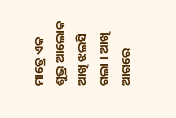ମାତ୍ରେ ଏକ ଶୁଭ୍ର ଆଲୋକ ଆଖି ଝଲସି ଗଲା । ଆଖି ଆଗରେ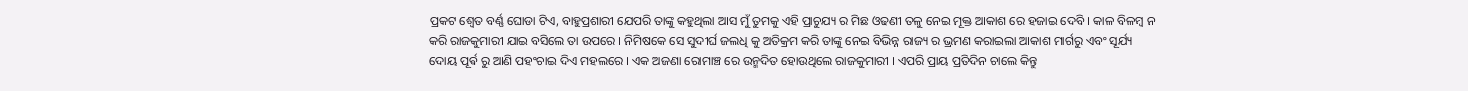ପ୍ରକଟ ଶ୍ୱେତ ବର୍ଣ୍ଣ ଘୋଡା ଟିଏ, ବାହୁପ୍ରଶାରୀ ଯେପରି ତାଙ୍କୁ କହୁଥିଲା ଆସ ମୁଁ ତୁମକୁ ଏହି ପ୍ରାଚୁଯ୍ୟ ର ମିଛ ଓଢଣୀ ତଳୁ ନେଇ ମୂକ୍ତ ଆକାଶ ରେ ହଜାଇ ଦେବି । କାଳ ବିଳମ୍ୱ ନ କରି ରାଜକୁମାରୀ ଯାଇ ବସିଲେ ତା ଉପରେ । ନିମିଷକେ ସେ ସୁଦୀର୍ଘ ଜଲଧି କୁ ଅତିକ୍ରମ କରି ତାଙ୍କୁ ନେଇ ବିଭିନ୍ନ ରାଜ୍ୟ ର ଭ୍ରମଣ କରାଇଲା ଆକାଶ ମାର୍ଗରୁ ଏବଂ ସୂର୍ଯ୍ୟ ଦୋୟ ପୂର୍ଵ ରୁ ଆଣି ପହଂଚାଇ ଦିଏ ମହଲରେ । ଏକ ଅଜଣା ରୋମାଞ୍ଚ ରେ ଉନ୍ମଦିତ ହୋଉଥିଲେ ରାଜକୁମାରୀ । ଏପରି ପ୍ରାୟ ପ୍ରତିଦିନ ଚାଲେ କିନ୍ତୁ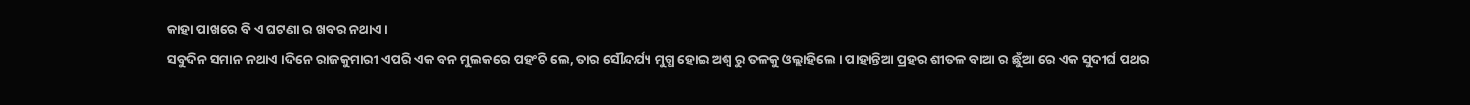କାହା ପାଖରେ ବି ଏ ଘଟଣା ର ଖବର ନଥାଏ ।
ସବୁଦିନ ସମାନ ନଥାଏ ।ଦିନେ ରାଜକୁମାରୀ ଏପରି ଏକ ବନ ମୁଲକରେ ପହଂଚି ଲେ, ତାର ସୌନ୍ଦର୍ଯ୍ୟ ମୁଗ୍ଧ ହୋଇ ଅଶ୍ୱ ରୁ ତଳକୁ ଓଲ୍ଲାହିଲେ । ପାହାନ୍ତିଆ ପ୍ରହର ଶୀତଳ ବାଆ ର ଛୁଁଆ ରେ ଏକ ସୁଦୀର୍ଘ ପଥର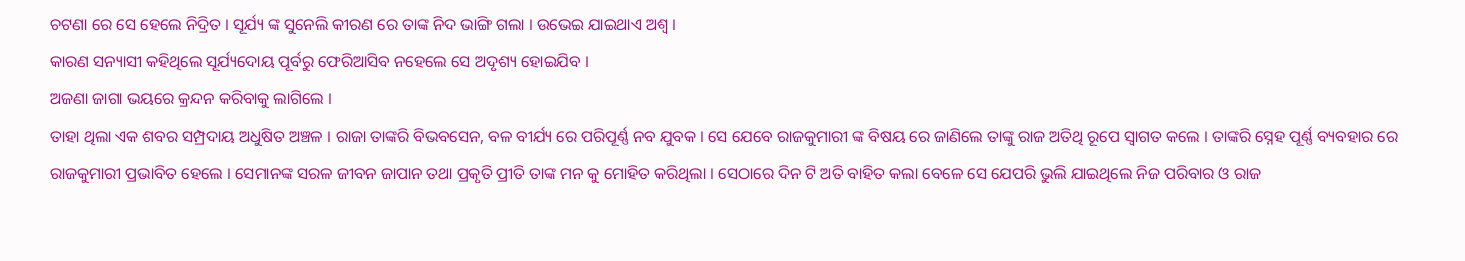ଚଟଣା ରେ ସେ ହେଲେ ନିଦ୍ରିତ । ସୂର୍ଯ୍ୟ ଙ୍କ ସୁନେଲି କୀରଣ ରେ ତାଙ୍କ ନିଦ ଭାଙ୍ଗି ଗଲା । ଉଭେଇ ଯାଇଥାଏ ଅଶ୍ୱ ।
କାରଣ ସନ୍ୟାସୀ କହିଥିଲେ ସୂର୍ଯ୍ୟଦୋୟ ପୂର୍ବରୁ ଫେରିଆସିବ ନହେଲେ ସେ ଅଦୃଶ୍ୟ ହୋଇଯିବ ।
ଅଜଣା ଜାଗା ଭୟରେ କ୍ରନ୍ଦନ କରିବାକୁ ଲାଗିଲେ ।
ତାହା ଥିଲା ଏକ ଶବର ସମ୍ପ୍ରଦାୟ ଅଧୁଷିତ ଅଞ୍ଚଳ । ରାଜା ତାଙ୍କରି ବିଭବସେନ, ବଳ ବୀର୍ଯ୍ୟ ରେ ପରିପୂର୍ଣ୍ଣ ନବ ଯୁବକ । ସେ ଯେବେ ରାଜକୁମାରୀ ଙ୍କ ବିଷୟ ରେ ଜାଣିଲେ ତାଙ୍କୁ ରାଜ ଅତିଥି ରୂପେ ସ୍ୱାଗତ କଲେ । ତାଙ୍କରି ସ୍ନେହ ପୂର୍ଣ୍ଣ ବ୍ୟବହାର ରେ ରାଜକୁମାରୀ ପ୍ରଭାବିତ ହେଲେ । ସେମାନଙ୍କ ସରଳ ଜୀବନ ଜାପାନ ତଥା ପ୍ରକୃତି ପ୍ରୀତି ତାଙ୍କ ମନ କୁ ମୋହିତ କରିଥିଲା । ସେଠାରେ ଦିନ ଟି ଅତି ବାହିତ କଲା ବେଳେ ସେ ଯେପରି ଭୁଲି ଯାଇଥିଲେ ନିଜ ପରିବାର ଓ ରାଜ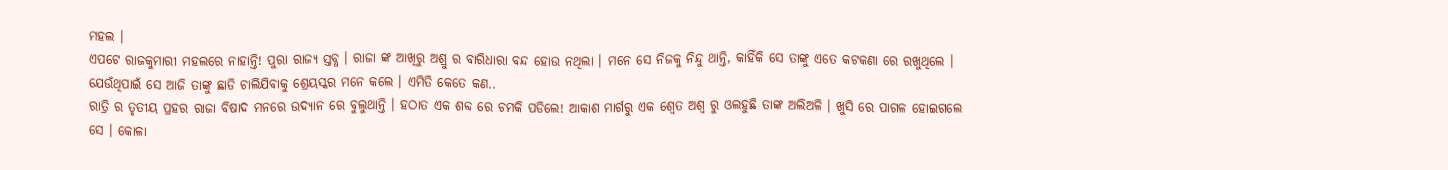ମହଲ ।
ଏପଟେ ରାଜକୁମାରୀ ମହଲରେ ନାହାନ୍ତି! ପୁରା ରାଜ୍ୟ ସ୍ତବ୍ଧ । ରାଜା ଙ୍କ ଆଖିରୁ ଅଶ୍ରୁ ର ବାରିଧାରା ବନ୍ଦ ହୋଉ ନଥିଲା । ମନେ ସେ ନିଜକୁ ନିନ୍ଦୁ ଥାନ୍ତି, କାହିଁକି ସେ ତାଙ୍କୁ ଏତେ କଟକଣା ରେ ରଖୁଥିଲେ । ଯେଉଁଥିପାଇଁ ସେ ଆଜି ତାଙ୍କୁ ଛାଡି ଚାଲିଯିବାକୁ ଶ୍ରେୟସ୍କର ମନେ କଲେ । ଏମିତି କେତେ କଣ..
ରାତ୍ରି ର ତୃତୀୟ ପ୍ରହର ରାଜା ବିଷାଦ ମନରେ ଉଦ୍ୟାନ ରେ ବୁଲୁଥାନ୍ତି । ହଠାତ ଏକ ଶବ୍ଦ ରେ ଚମକି ପଡିଲେ! ଆକାଶ ମାର୍ଗରୁ ଏକ ଶ୍ୱେତ ଅଶ୍ୱ ରୁ ଓଲହୁଛି ତାଙ୍କ ଅଲିଅଳି । ଖୁସି ରେ ପାଗଳ ହୋଇଗଲେ ସେ । କୋଳା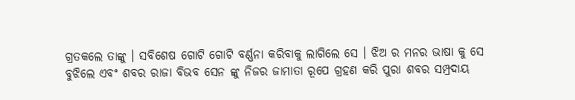ଗ୍ରତକଲେ ତାଙ୍କୁ । ସବିଶେଷ ଗୋଟି ଗୋଟି ବର୍ଣ୍ଣନା କରିବାକୁ ଲାଗିଲେ ସେ । ଝିଅ ର ମନର ଭାଷା କୁ ସେ
ବୁଝିଲେ ଏବଂ ଶବର ରାଜା ବିଭବ ସେନ ଙ୍କୁ ନିଜର ଜାମାତା ରୂପେ ଗ୍ରହଣ କରି ପୁରା ଶବର ସମ୍ପ୍ରଦାୟ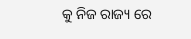କୁ ନିଜ ରାଜ୍ୟ ରେ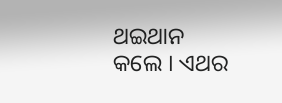ଥଇଥାନ କଲେ । ଏଥର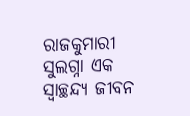ରାଜକୁମାରୀ ସୁଲଗ୍ନା ଏକ ସ୍ଵାଚ୍ଛନ୍ଦ୍ୟ ଜୀବନ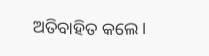ଅତିବାହିତ କଲେ ।